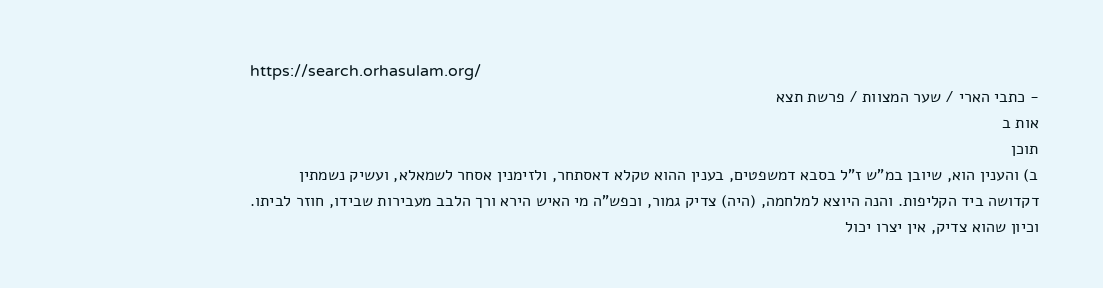https://search.orhasulam.org/
- כתבי הארי / שער המצוות / פרשת תצא
אות ב
תוכן
ב) והענין הוא, שיובן במ"ש ז"ל בסבא דמשפטים, בענין ההוא טקלא דאסתחר, ולזימנין אסחר לשמאלא, ועשיק נשמתין דקדושה ביד הקליפות. והנה היוצא למלחמה, (היה) צדיק גמור, וכפש"ה מי האיש הירא ורך הלבב מעבירות שבידו, חוזר לביתו. וכיון שהוא צדיק, אין יצרו יכול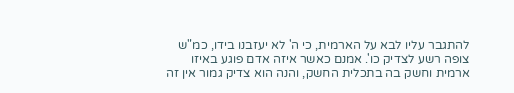להתגבר עליו לבא על הארמית, כי ה' לא יעזבנו בידו, כמ"ש צופה רשע לצדיק כו'. אמנם כאשר איזה אדם פוגע באיזו ארמית וחשק בה בתכלית החשק, והנה הוא צדיק גמור אין זה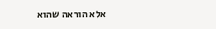אלא הוראה שהוא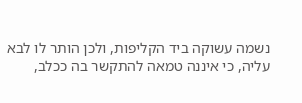נשמה עשוקה ביד הקליפות, ולכן הותר לו לבא עליה, כי איננה טמאה להתקשר בה ככלב,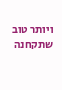ויותר טוב שתקחנה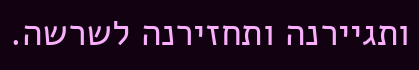ותגיירנה ותחזירנה לשרשה.